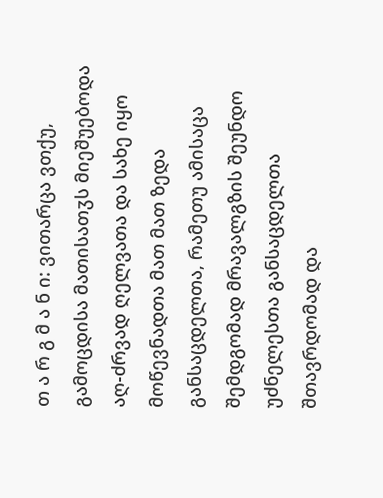თ ა რ გ მ ა ნ ი: ვითარცა ვთქუ, გამოცდისა მათისათჳს მიეშუებოდა აღ-ძრვად ღელვათა და სახე იყო მოწევნადთა მათ მათ ზედა განსაცდელთა, რამეთუ ამისაცა შემდგომად მრავალგზის შეუნდო უძნელესთა განსაცდელთა შთავრდომად და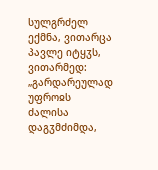სულგრძელ ექმნა, ვითარცა პავლე იტყჳს, ვითარმედ: „გარდარეულად უფროჲს ძალისა დაგჳმძიმდა,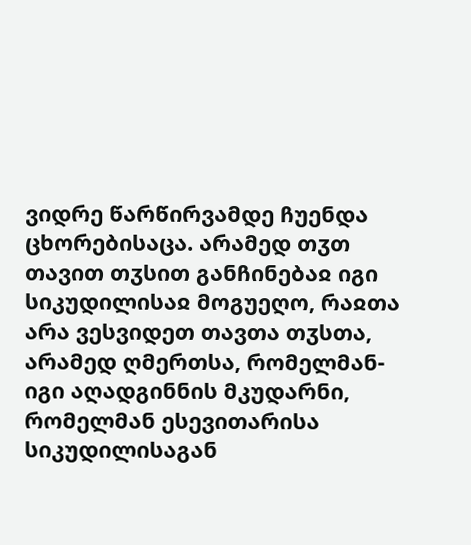ვიდრე წარწირვამდე ჩუენდა ცხორებისაცა. არამედ თჳთ თავით თჳსით განჩინებაჲ იგი სიკუდილისაჲ მოგუეღო, რაჲთა არა ვესვიდეთ თავთა თჳსთა, არამედ ღმერთსა, რომელმან-იგი აღადგინნის მკუდარნი, რომელმან ესევითარისა სიკუდილისაგან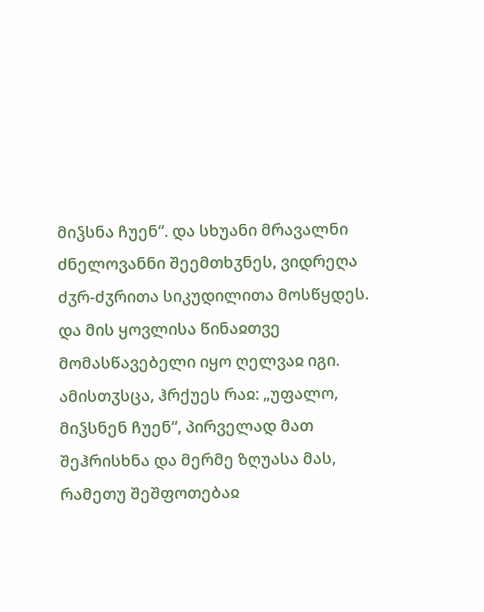მიჴსნა ჩუენ“. და სხუანი მრავალნი ძნელოვანნი შეემთხჳნეს, ვიდრეღა ძჳრ-ძჳრითა სიკუდილითა მოსწყდეს. და მის ყოვლისა წინაჲთვე მომასწავებელი იყო ღელვაჲ იგი. ამისთჳსცა, ჰრქუეს რაჲ: „უფალო, მიჴსნენ ჩუენ“, პირველად მათ შეჰრისხნა და მერმე ზღუასა მას, რამეთუ შეშფოთებაჲ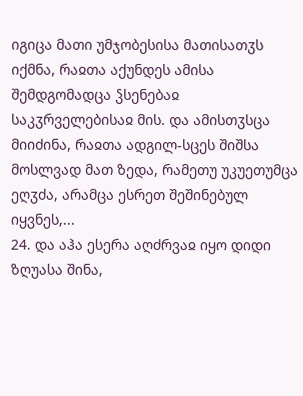იგიცა მათი უმჯობესისა მათისათჳს იქმნა, რაჲთა აქუნდეს ამისა შემდგომადცა ჴსენებაჲ საკჳრველებისაჲ მის. და ამისთჳსცა მიიძინა, რაჲთა ადგილ-სცეს შიშსა მოსლვად მათ ზედა, რამეთუ უკუეთუმცა ეღჳძა, არამცა ესრეთ შეშინებულ იყვნეს,...
24. და აჰა ესერა აღძრვაჲ იყო დიდი ზღუასა შინა,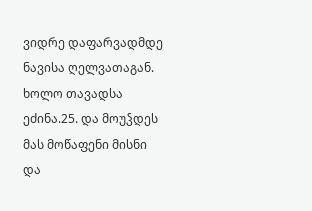ვიდრე დაფარვადმდე ნავისა ღელვათაგან. ხოლო თავადსა ეძინა.25. და მოუჴდეს მას მოწაფენი მისნი და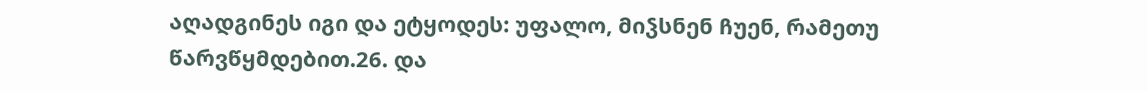აღადგინეს იგი და ეტყოდეს: უფალო, მიჴსნენ ჩუენ, რამეთუ წარვწყმდებით.26. და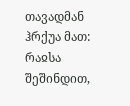თავადმან ჰრქუა მათ: რაჲსა შეშინდით,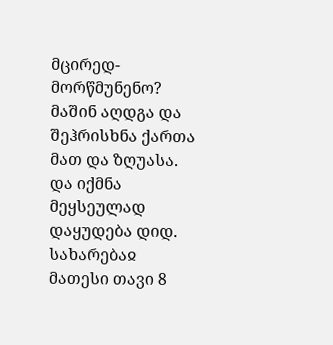მცირედ-მორწმუნენო? მაშინ აღდგა და შეჰრისხნა ქართა მათ და ზღუასა. და იქმნა მეყსეულად დაყუდება დიდ.
სახარებაჲ მათესი თავი 8